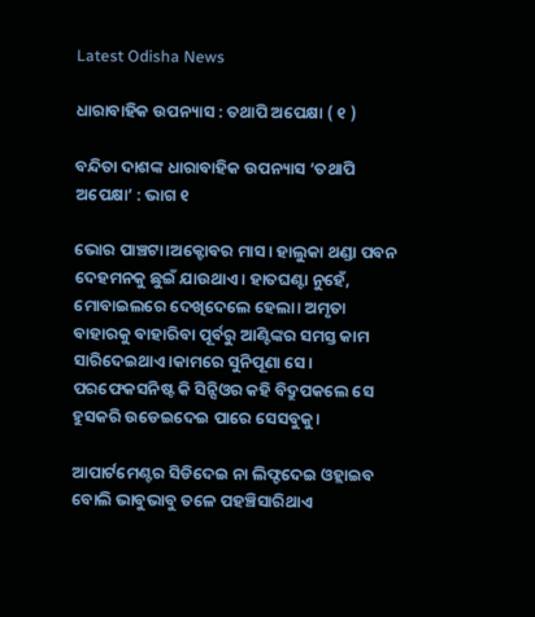Latest Odisha News

ଧାରାବାହିକ ଉପନ୍ୟାସ : ତଥାପି ଅପେକ୍ଷା ( ୧ )

ବନ୍ଦିତା ଦାଶଙ୍କ ଧାରାବାହିକ ଉପନ୍ୟାସ ‘ତଥାପି ଅପେକ୍ଷା’ : ଭାଗ ୧

ଭୋର ପାଞ୍ଚଟା।ଅକ୍ଟୋବର ମାସ। ହାଲୁକା ଥଣ୍ଡା ପବନ ଦେହମନକୁ ଛୁଇଁ ଯାଉଥାଏ। ହାତଘଣ୍ଟା ନୁହେଁ, ମୋବାଇଲରେ ଦେଖିଦେଲେ ହେଲା। ଅମୃତା ବାହାରକୁ ବାହାରିବା ପୂର୍ବରୁ ଆଣ୍ଟିଙ୍କର ସମସ୍ତ କାମ ସାରିଦେଇଥାଏ।କାମରେ ସୁନିପୂଣା ସେ। ପରଫେକସନିଷ୍ଟ କି ସିନ୍ସିଓର କହି ବିଦ୍ରୁପକଲେ ସେ ହୁସକରି ଉଡେଇଦେଇ ପାରେ ସେସବୁକୁ।

ଆପାର୍ଟମେଣ୍ଟର ସିଡିଦେଇ ନା ଲିଫ୍ଟଦେଇ ଓହ୍ଲାଇବ ବୋଲି ଭାବୁଭାବୁ ତଳେ ପହଞ୍ଚିସାରିଥାଏ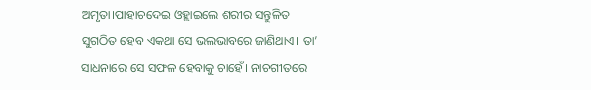ଅମୃତା।ପାହାଚଦେଇ ଓହ୍ଲାଇଲେ ଶରୀର ସନ୍ତୁଳିତ ସୁଗଠିତ ହେବ ଏକଥା ସେ ଭଲଭାବରେ ଜାଣିଥାଏ। ତା’ ସାଧନାରେ ସେ ସଫଳ ହେବାକୁ ଚାହେଁ। ନାଚଗୀତରେ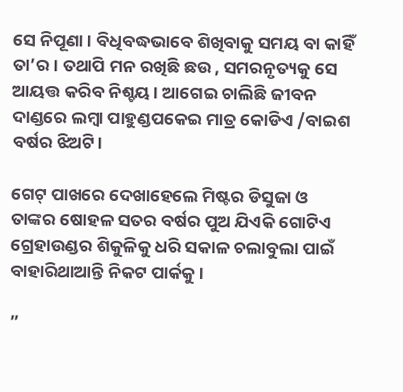ସେ ନିପୂଣା। ବିଧିବଦ୍ଧଭାବେ ଶିଖିବାକୁ ସମୟ ବା କାହିଁ ତା’ର। ତଥାପି ମନ ରଖିଛି ଛଉ , ସମରନୃତ୍ୟକୁ ସେ ଆୟତ୍ତ କରିବ ନିଶ୍ଚୟ। ଆଗେଇ ଚାଲିଛି ଜୀବନ ଦାଣ୍ଡରେ ଲମ୍ବା ପାହୁଣ୍ଡପକେଇ ମାତ୍ର କୋଡିଏ /ବାଇଶ ବର୍ଷର ଝିଅଟି।

ଗେଟ୍ ପାଖରେ ଦେଖାହେଲେ ମିଷ୍ଟର ଡିସୁଜା ଓ ତାଙ୍କର ଷୋହଳ ସତର ବର୍ଷର ପୁଅ ଯିଏକି ଗୋଟିଏ ଗ୍ରେହାଉଣ୍ଡର ଶିକୁଳିକୁ ଧରି ସକାଳ ଚଲାବୁଲା ପାଇଁ ବାହାରିଥାଆନ୍ତି ନିକଟ ପାର୍କକୁ ।

”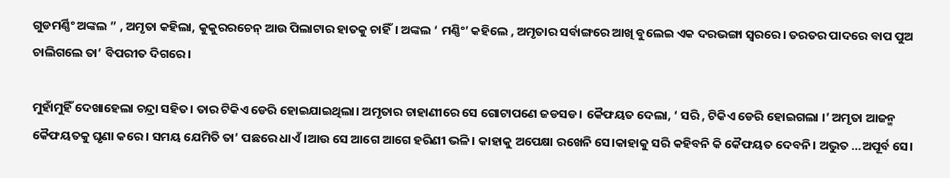ଗୁଡମର୍ଣ୍ଣିଂ ଅଙ୍କଲ ” , ଅମୃତା କହିଲା, କୁକୁରରଚେନ୍ ଆଉ ପିଲାଟାର ହାତକୁ ଚାହିଁ। ଅଙ୍କଲ ‘ ମଣ୍ଣିଂ’ କହିଲେ , ଅମୃତାର ସର୍ବାଙ୍ଗରେ ଆଖି ବୁଲେଇ ଏକ ଦରଭଙ୍ଗା ସ୍ବରରେ। ତରତର ପାଦରେ ବାପ ପୁଅ ଚାଲିଗଲେ ତା’ ବିପରୀତ ଦିଗରେ।

ମୁହାଁମୁହିଁ ଦେଖାହେଲା ଚନ୍ଦ୍ରା ସହିତ। ତାର ଟିକିଏ ଡେରି ହୋଇଯାଇଥିଲା। ଅମୃତାର ଚାହାଣୀରେ ସେ ଗୋଟାପଣେ ଜଡସଡ। କୈଫୟତ ଦେଲା, ‘ ସରି , ଟିକିଏ ଡେରି ହୋଇଗଲା ।’ ଅମୃତା ଆଜନ୍ମ କୈଫୟତକୁ ଘୃଣା କରେ। ସମୟ ଯେମିତି ତା’ ପଛରେ ଧାଏଁ।ଆଉ ସେ ଆଗେ ଆଗେ ହରିଣୀ ଭଳି। କାହାକୁ ଅପେକ୍ଷା ରଖେନି ସେ।କାହାକୁ ସରି କହିବନି କି କୈଫୟତ ଦେବନି। ଅଦ୍ଭୁତ …ଅପୂର୍ବ ସେ।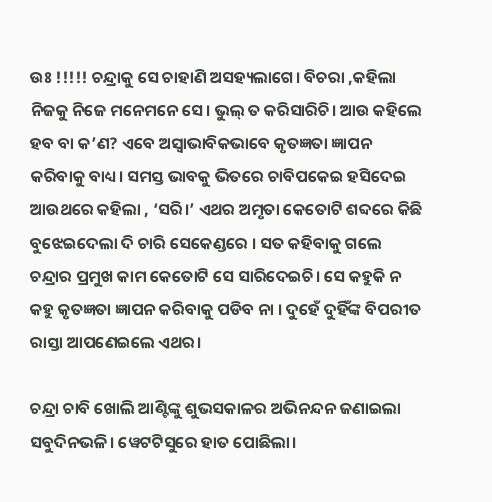ଉଃ !!!!! ଚନ୍ଦ୍ରାକୁ ସେ ଚାହାଣି ଅସହ୍ୟଲାଗେ। ବିଚରା ,କହିଲା ନିଜକୁ ନିଜେ ମନେମନେ ସେ। ଭୁଲ୍ ତ କରିସାରିଚି। ଆଉ କହିଲେ ହବ ବା କ’ଣ? ଏବେ ଅସ୍ବାଭାବିକଭାବେ କୃତଜ୍ଞତା ଜ୍ଞାପନ କରିବାକୁ ବାଧ୍ୟ। ସମସ୍ତ ଭାବକୁ ଭିତରେ ଚାବିପକେଇ ହସିଦେଇ ଆଉଥରେ କହିଲା , ‘ସରି।’ ଏଥର ଅମୃତା କେତୋଟି ଶବ୍ଦରେ କିଛି ବୁଝେଇଦେଲା ଦି ଚାରି ସେକେଣ୍ଡରେ । ସତ କହିବାକୁ ଗଲେ ଚନ୍ଦ୍ରାର ପ୍ରମୁଖ କାମ କେତୋଟି ସେ ସାରିଦେଇଚି। ସେ କହୁକି ନ କହୁ କୃତଜ୍ଞତା ଜ୍ଞାପନ କରିବାକୁ ପଡିବ ନା । ଦୁହେଁ ଦୁହିଁଙ୍କ ବିପରୀତ ରାସ୍ତା ଆପଣେଇଲେ ଏଥର।

ଚନ୍ଦ୍ରା ଚାବି ଖୋଲି ଆଣ୍ଟିଙ୍କୁ ଶୁଭସକାଳର ଅଭିନନ୍ଦନ ଜଣାଇଲା ସବୁଦିନଭଳି। ୱେଟଟିସୁରେ ହାତ ପୋଛିଲା।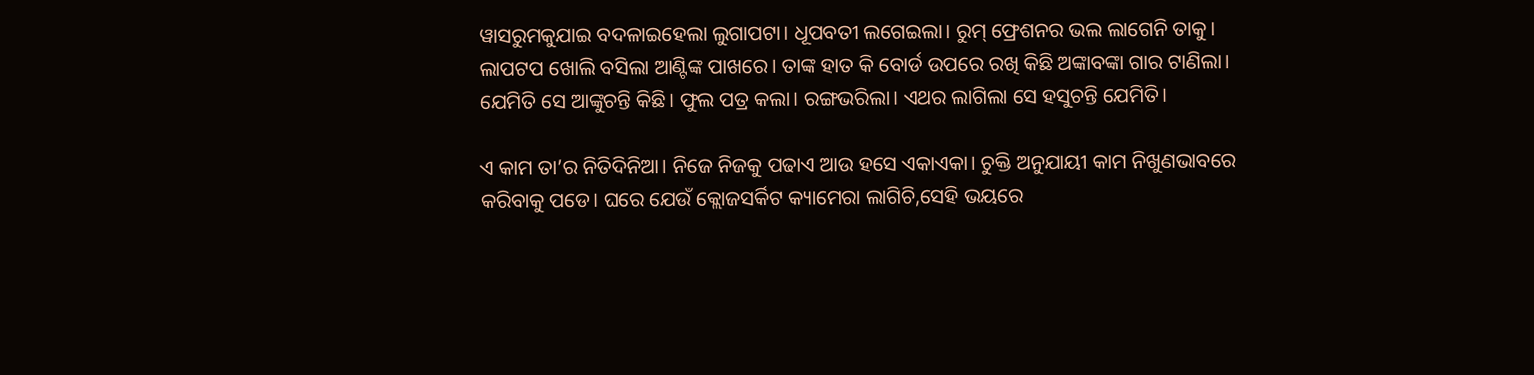ୱାସରୁମକୁଯାଇ ବଦଳାଇହେଲା ଲୁଗାପଟା। ଧୂପବତୀ ଲଗେଇଲା। ରୁମ୍ ଫ୍ରେଶନର ଭଲ ଲାଗେନି ତାକୁ। ଲାପଟପ ଖୋଲି ବସିଲା ଆଣ୍ଟିଙ୍କ ପାଖରେ। ତାଙ୍କ ହାତ କି ବୋର୍ଡ ଉପରେ ରଖି କିଛି ଅଙ୍କାବଙ୍କା ଗାର ଟାଣିଲା। ଯେମିତି ସେ ଆଙ୍କୁଚନ୍ତି କିଛି। ଫୁଲ ପତ୍ର କଲା। ରଙ୍ଗଭରିଲା। ଏଥର ଲାଗିଲା ସେ ହସୁଚନ୍ତି ଯେମିତି।

ଏ କାମ ତା’ର ନିତିଦିନିଆ। ନିଜେ ନିଜକୁ ପଢାଏ ଆଉ ହସେ ଏକାଏକା। ଚୁକ୍ତି ଅନୁଯାୟୀ କାମ ନିଖୁଣଭାବରେ କରିବାକୁ ପଡେ। ଘରେ ଯେଉଁ କ୍ଲୋଜସର୍କିଟ କ୍ୟାମେରା ଲାଗିଚି,ସେହି ଭୟରେ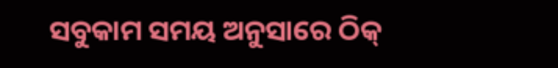ସବୁକାମ ସମୟ ଅନୁସାରେ ଠିକ୍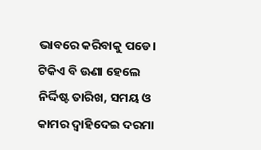ଭାବରେ କରିବାକୁ ପଡେ। ଟିକିଏ ବି ଊଣା ହେଲେ ନିର୍ଦ୍ଦିଷ୍ଟ ତାରିଖ, ସମୟ ଓ କାମର ଦ୍ବାହିଦେଇ ଦରମା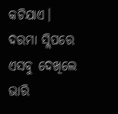କଟିଯାଏ। ଦରମା ସ୍ଲିପରେ ଏସବୁ ଦେଖିଲେ ଭାରି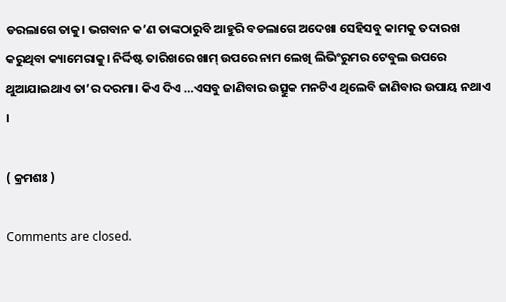ଡରଲାଗେ ତାକୁ। ଭଗବାନ କ’ଣ ତାଙ୍କଠାରୁବି ଆହୁରି ବଡଲାଗେ ଅଦେଖା ସେହିସବୁ କାମକୁ ତଦାରଖ କରୁଥିବା କ୍ୟାମେରାକୁ। ନିର୍ଦ୍ଦିଷ୍ଟ ତାରିଖରେ ଖାମ୍ ଉପରେ ନାମ ଲେଖି ଲିଭିଂରୁମର ଟେବୁଲ ଉପରେ ଥୁଆଯାଇଥାଏ ତା’ର ଦରମା। କିଏ ଦିଏ …ଏସବୁ ଜାଣିବାର ଉତ୍ସୁକ ମନଟିଏ ଥିଲେବି ଜାଣିବାର ଉପାୟ ନଥାଏ ।

( କ୍ରମଶଃ )

Comments are closed.